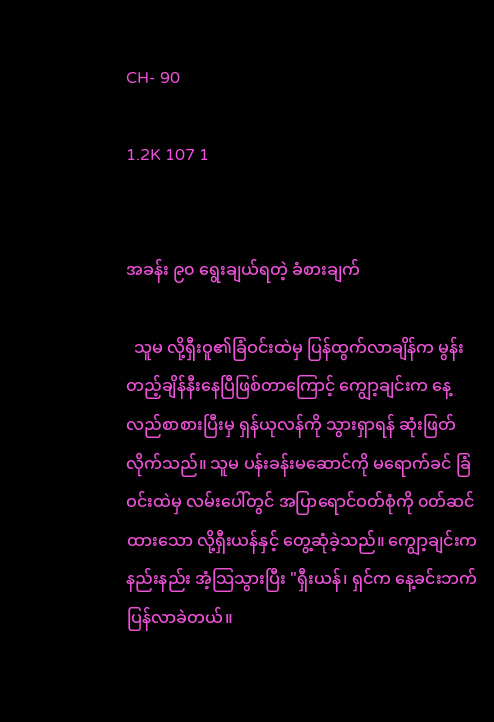CH- 90

1.2K 107 1


အခန်း ၉၀ ရွေးချယ်ရတဲ့ ခံစားချက်

  သူမ လို့ရှီးဝူ၏ခြံဝင်းထဲမှ ပြန်ထွက်လာချိန်က မွန်းတည့်ချိန်နီးနေပြီဖြစ်တာကြောင့် ကျွော့ချင်းက နေ့လည်စာစားပြီးမှ ရှန်ယုလန်ကို သွားရှာရန် ဆုံးဖြတ်လိုက်သည်။ သူမ ပန်းခန်းမဆောင်ကို မရောက်ခင် ခြံဝင်းထဲမှ လမ်းပေါ်တွင် အပြာရောင်ဝတ်စုံကို ၀တ်ဆင်ထားသော လို့ရှီးယန်နှင့် တွေ့ဆုံခဲ့သည်။ ကျွော့ချင်းက နည်းနည်း အံ့သြသွားပြီး "ရှီးယန်၊ ရှင်က နေ့ခင်းဘက် ပြန်လာခဲတယ်။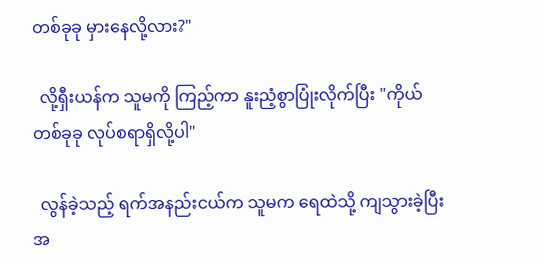တစ်ခုခု မှားနေလို့လား?"

  လို့ရှီးယန်က သူမကို ကြည့်ကာ နူးညံ့စွာပြုံးလိုက်ပြီး "ကိုယ် တစ်ခုခု လုပ်စရာရှိလို့ပါ"

  လွန်ခဲ့သည့် ရက်အနည်းငယ်က သူမက ရေထဲသို့ ကျသွားခဲ့ပြီး အ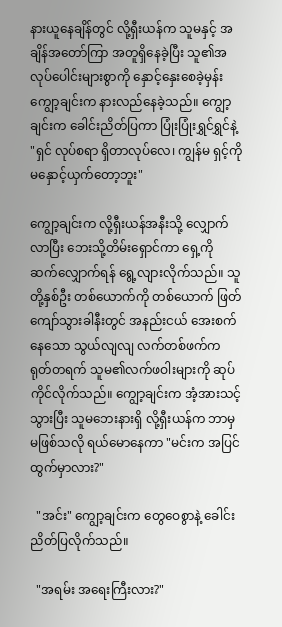နားယူနေချိန်တွင် လို့ရှီးယန်က သူမနှင့် အချိန်အတော်ကြာ အတူရှိနေခဲ့ပြီး သူ၏အလုပ်ပေါင်းများစွာကို နှောင့်နှေးစေခဲ့မှန်း ကျွော့ချင်းက နားလည်နေခဲ့သည်။ ကျွော့ချင်းက ခေါင်းညိတ်ပြကာ ပြုံးပြုံးရွှင်ရွှင်နဲ့ "ရှင် လုပ်စရာ ရှိတာလုပ်လေ၊ ကျွန်မ ရှင့်ကို မနှောင့်ယှက်တော့ဘူး"

ကျွော့ချင်းက လို့ရှီးယန်အနီးသို့ လျှောက်လာပြီး ဘေးသို့တိမ်းရှောင်ကာ ရှေ့ကို ဆက်လျှောက်ရန် ‌ရွေ့လျားလိုက်သည်။ သူတို့နှစ်ဦး တစ်ယောက်ကို တစ်ယောက် ဖြတ်ကျော်သွားခါနီးတွင် အနည်းငယ် အေးစက်နေသော သွယ်လျလျ လက်တစ်ဖက်က ရုတ်တရက် သူမ၏လက်ဖဝါးများကို ဆုပ်ကိုင်လိုက်သည်။ ကျွော့ချင်းက အံ့အားသင့်သွားပြီး သူမဘေးနားရှိ လို့ရှီးယန်က ဘာမှမဖြစ်သလို ရယ်မောနေကာ "မင်းက အပြင်ထွက်မှာလား?"

  "အင်း" ကျွော့ချင်းက တွေဝေစွာနဲ့ ခေါင်းညိတ်ပြလိုက်သည်။

  "အရမ်း အရေးကြီးလား?"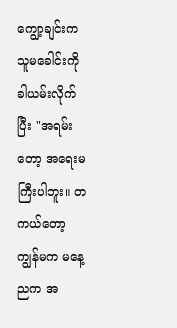ကျွော့ချင်းက သူမခေါင်းကို ခါယမ်းလိုက်ပြီး "အရမ်းတော့ အရေးမကြီးပါဘူး။ တကယ်တော့ ကျွန်မက မနေ့ညက အ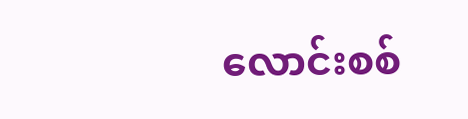လောင်းစစ်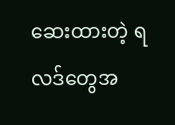ဆေးထားတဲ့ ရလဒ်တွေအ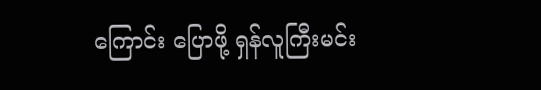ကြောင်း ပြောဖို့ ရှန်လူကြီးမင်း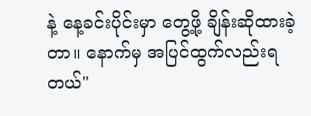နဲ့ နေ့ခင်းပိုင်းမှာ တွေ့ဖို့ ချိန်းဆိုထားခဲ့တာ။ နောက်မှ အပြင်ထွက်လည်းရတယ်"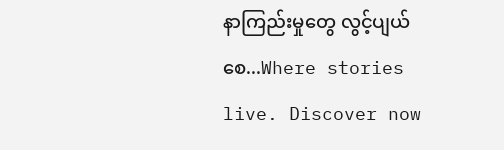နာကြည်းမှုတွေ လွင့်ပျယ်စေ...Where stories live. Discover now